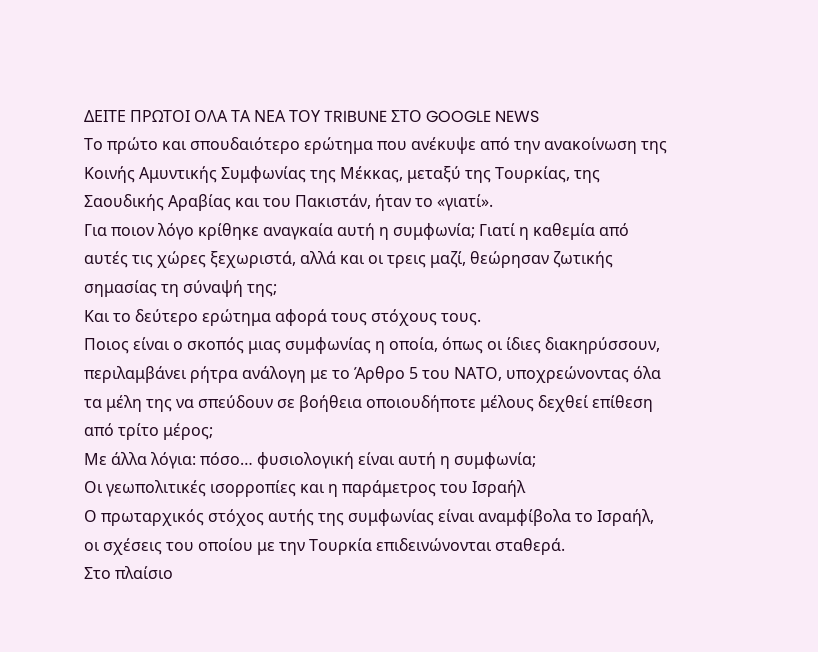ΔΕΙΤΕ ΠΡΩΤΟΙ ΟΛΑ ΤΑ ΝΕΑ ΤΟΥ TRIBUNE ΣΤΟ GOOGLE NEWS
Το πρώτο και σπουδαιότερο ερώτημα που ανέκυψε από την ανακοίνωση της Κοινής Αμυντικής Συμφωνίας της Μέκκας, μεταξύ της Τουρκίας, της Σαουδικής Αραβίας και του Πακιστάν, ήταν το «γιατί».
Για ποιον λόγο κρίθηκε αναγκαία αυτή η συμφωνία; Γιατί η καθεμία από αυτές τις χώρες ξεχωριστά, αλλά και οι τρεις μαζί, θεώρησαν ζωτικής σημασίας τη σύναψή της;
Και το δεύτερο ερώτημα αφορά τους στόχους τους.
Ποιος είναι ο σκοπός μιας συμφωνίας η οποία, όπως οι ίδιες διακηρύσσουν, περιλαμβάνει ρήτρα ανάλογη με το Άρθρο 5 του ΝΑΤΟ, υποχρεώνοντας όλα τα μέλη της να σπεύδουν σε βοήθεια οποιουδήποτε μέλους δεχθεί επίθεση από τρίτο μέρος;
Με άλλα λόγια: πόσο… φυσιολογική είναι αυτή η συμφωνία;
Οι γεωπολιτικές ισορροπίες και η παράμετρος του Ισραήλ
Ο πρωταρχικός στόχος αυτής της συμφωνίας είναι αναμφίβολα το Ισραήλ, οι σχέσεις του οποίου με την Τουρκία επιδεινώνονται σταθερά.
Στο πλαίσιο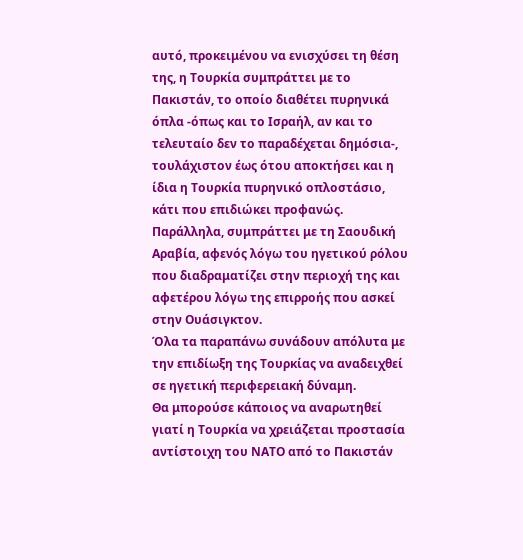αυτό, προκειμένου να ενισχύσει τη θέση της, η Τουρκία συμπράττει με το Πακιστάν, το οποίο διαθέτει πυρηνικά όπλα -όπως και το Ισραήλ, αν και το τελευταίο δεν το παραδέχεται δημόσια-, τουλάχιστον έως ότου αποκτήσει και η ίδια η Τουρκία πυρηνικό οπλοστάσιο, κάτι που επιδιώκει προφανώς.
Παράλληλα, συμπράττει με τη Σαουδική Αραβία, αφενός λόγω του ηγετικού ρόλου που διαδραματίζει στην περιοχή της και αφετέρου λόγω της επιρροής που ασκεί στην Ουάσιγκτον.
Όλα τα παραπάνω συνάδουν απόλυτα με την επιδίωξη της Τουρκίας να αναδειχθεί σε ηγετική περιφερειακή δύναμη.
Θα μπορούσε κάποιος να αναρωτηθεί γιατί η Τουρκία να χρειάζεται προστασία αντίστοιχη του ΝΑΤΟ από το Πακιστάν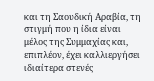και τη Σαουδική Αραβία, τη στιγμή που η ίδια είναι μέλος της Συμμαχίας και, επιπλέον, έχει καλλιεργήσει ιδιαίτερα στενές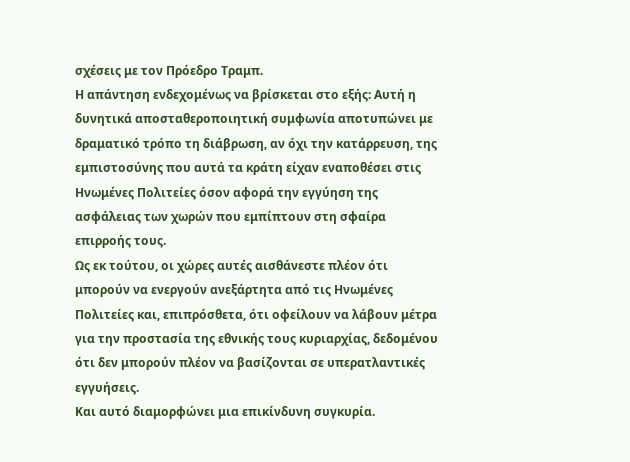σχέσεις με τον Πρόεδρο Τραμπ.
Η απάντηση ενδεχομένως να βρίσκεται στο εξής: Αυτή η δυνητικά αποσταθεροποιητική συμφωνία αποτυπώνει με δραματικό τρόπο τη διάβρωση, αν όχι την κατάρρευση, της εμπιστοσύνης που αυτά τα κράτη είχαν εναποθέσει στις Ηνωμένες Πολιτείες όσον αφορά την εγγύηση της ασφάλειας των χωρών που εμπίπτουν στη σφαίρα επιρροής τους.
Ως εκ τούτου, οι χώρες αυτές αισθάνεστε πλέον ότι μπορούν να ενεργούν ανεξάρτητα από τις Ηνωμένες Πολιτείες και, επιπρόσθετα, ότι οφείλουν να λάβουν μέτρα για την προστασία της εθνικής τους κυριαρχίας, δεδομένου ότι δεν μπορούν πλέον να βασίζονται σε υπερατλαντικές εγγυήσεις.
Και αυτό διαμορφώνει μια επικίνδυνη συγκυρία.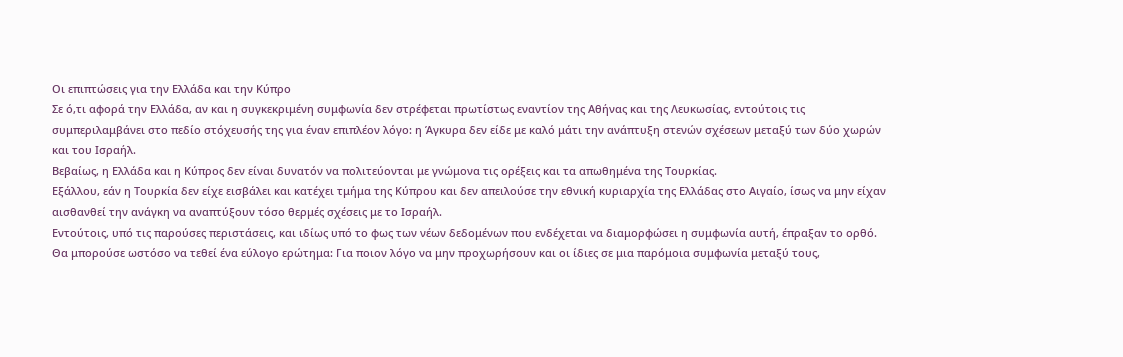Οι επιπτώσεις για την Ελλάδα και την Κύπρο
Σε ό,τι αφορά την Ελλάδα, αν και η συγκεκριμένη συμφωνία δεν στρέφεται πρωτίστως εναντίον της Αθήνας και της Λευκωσίας, εντούτοις τις συμπεριλαμβάνει στο πεδίο στόχευσής της για έναν επιπλέον λόγο: η Άγκυρα δεν είδε με καλό μάτι την ανάπτυξη στενών σχέσεων μεταξύ των δύο χωρών και του Ισραήλ.
Βεβαίως, η Ελλάδα και η Κύπρος δεν είναι δυνατόν να πολιτεύονται με γνώμονα τις ορέξεις και τα απωθημένα της Τουρκίας.
Εξάλλου, εάν η Τουρκία δεν είχε εισβάλει και κατέχει τμήμα της Κύπρου και δεν απειλούσε την εθνική κυριαρχία της Ελλάδας στο Αιγαίο, ίσως να μην είχαν αισθανθεί την ανάγκη να αναπτύξουν τόσο θερμές σχέσεις με το Ισραήλ.
Εντούτοις, υπό τις παρούσες περιστάσεις, και ιδίως υπό το φως των νέων δεδομένων που ενδέχεται να διαμορφώσει η συμφωνία αυτή, έπραξαν το ορθό.
Θα μπορούσε ωστόσο να τεθεί ένα εύλογο ερώτημα: Για ποιον λόγο να μην προχωρήσουν και οι ίδιες σε μια παρόμοια συμφωνία μεταξύ τους,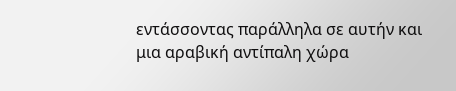εντάσσοντας παράλληλα σε αυτήν και μια αραβική αντίπαλη χώρα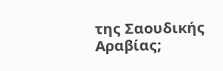της Σαουδικής Αραβίας;